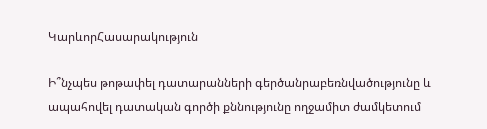ԿարևորՀասարակություն

Ի՞նչպես թոթափել դատարանների գերծանրաբեռնվածությունը և ապահովել դատական գործի քննությունը ողջամիտ ժամկետում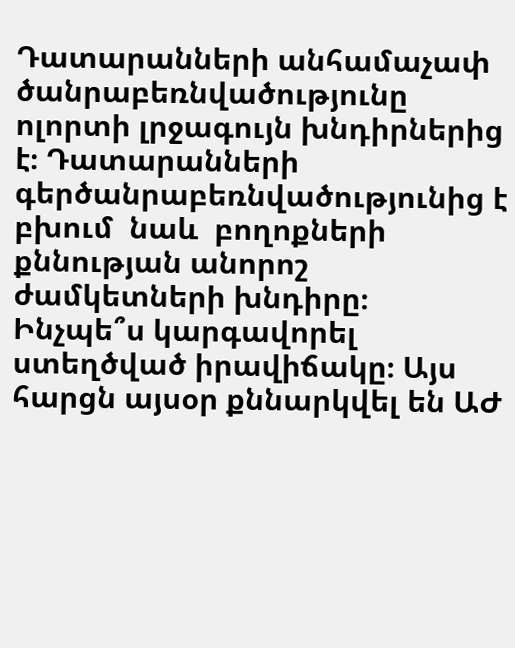Դատարանների անհամաչափ ծանրաբեռնվածությունը ոլորտի լրջագույն խնդիրներից է։ Դատարանների գերծանրաբեռնվածությունից է բխում  նաև  բողոքների քննության անորոշ ժամկետների խնդիրը։ Ինչպե՞ս կարգավորել ստեղծված իրավիճակը։ Այս հարցն այսօր քննարկվել են ԱԺ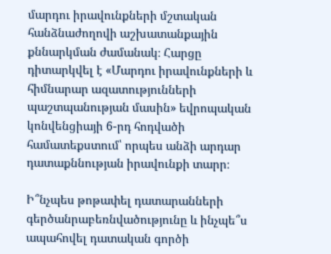մարդու իրավունքների մշտական հանձնաժողովի աշխատանքային քննարկման ժամանակ։ Հարցը դիտարկվել է «Մարդու իրավունքների և հիմնարար ազատությունների պաշտպանության մասին» եվրոպական կոնվենցիայի 6-րդ հոդվածի համատեքստում՝ որպես անձի արդար դատաքննության իրավունքի տարր։

Ի՞նչպես թոթափել դատարանների գերծանրաբեռնվածությունը և ինչպե՞ս ապահովել դատական գործի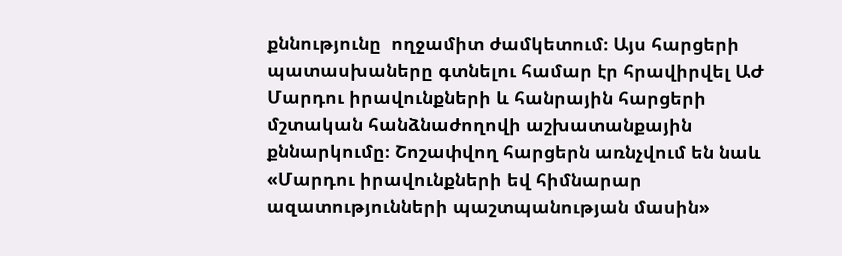քննությունը  ողջամիտ ժամկետում։ Այս հարցերի պատասխաները գտնելու համար էր հրավիրվել ԱԺ Մարդու իրավունքների և հանրային հարցերի մշտական հանձնաժողովի աշխատանքային քննարկումը։ Շոշափվող հարցերն առնչվում են նաև «Մարդու իրավունքների եվ հիմնարար ազատությունների պաշտպանության մասին»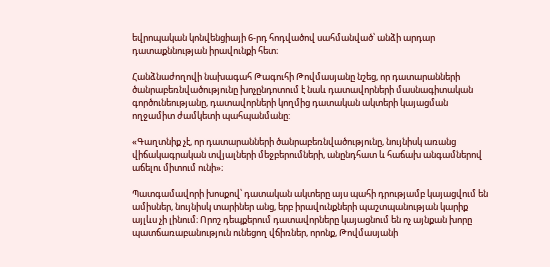եվրոպական կոնվենցիայի 6-րդ հոդվածով սահմանված՝ անձի արդար դատաքննության իրավունքի հետ։

Հանձնաժողովի նախագահ Թագուհի Թովմասյանը նշեց, որ դատարանների ծանրաբեռնվածությունը խոչընդոտում է նաև դատավորների մասնագիտական գործունեությանը, դատավորների կողմից դատական ակտերի կայացման ողջամիտ ժամկետի պահպանմանը:

«Գաղտնիք չէ, որ դատարանների ծանրաբեռնվածությունը, նույնիսկ առանց վիճակագրական տվյալների մեջբերումների, անընդհատ և հաճախ անգամներով աճելու միտում ունի»։

Պատգամավորի խոսքով՝ դատական ակտերը այս պահի դրությամբ կայացվում են ամիսներ, նույնիսկ տարիներ անց, երբ իրավունքների պաշտպանության կարիք այլևս չի լինում։ Որոշ դեպքերում դատավորները կայացնում են ոչ այնքան խորը պատճառաբանություն ունեցող վճիռներ, որոնք, Թովմասյանի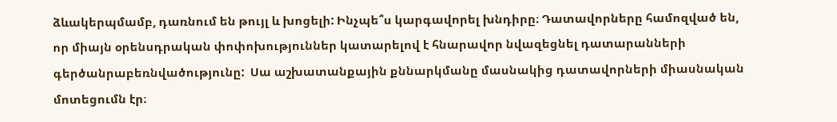ձևակերպմամբ, դառնում են թույլ և խոցելի: Ինչպե՞ս կարգավորել խնդիրը։ Դատավորները համոզված են, որ միայն օրենսդրական փոփոխություններ կատարելով է հնարավոր նվազեցնել դատարանների գերծանրաբեռնվածությունը:  Սա աշխատանքային քննարկմանը մասնակից դատավորների միասնական մոտեցումն էր։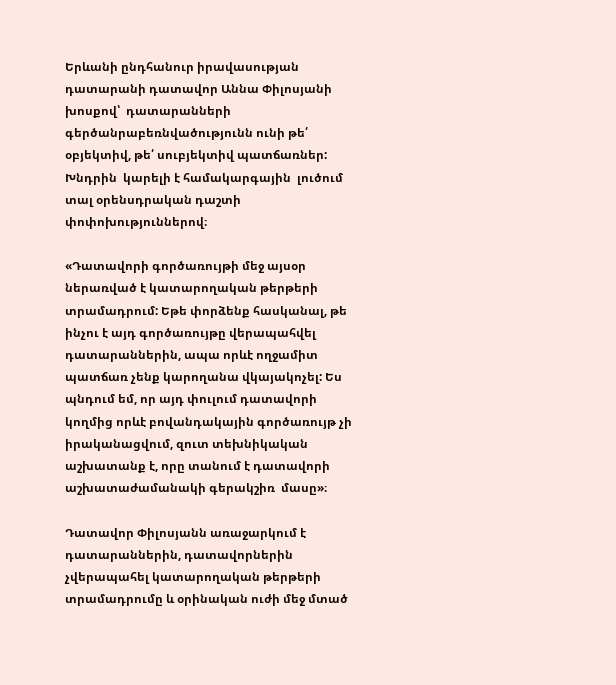Երևանի ընդհանուր իրավասության դատարանի դատավոր Աննա Փիլոսյանի խոսքով՝  դատարանների գերծանրաբեռնվածությունն ունի թե՛ օբյեկտիվ, թե՛ սուբյեկտիվ պատճառներ: Խնդրին  կարելի է համակարգային  լուծում տալ օրենսդրական դաշտի փոփոխություններով։

«Դատավորի գործառույթի մեջ այսօր ներառված է կատարողական թերթերի տրամադրում: Եթե փորձենք հասկանալ, թե ինչու է այդ գործառույթը վերապահվել դատարաններին, ապա որևէ ողջամիտ պատճառ չենք կարողանա վկայակոչել: Ես պնդում եմ, որ այդ փուլում դատավորի կողմից որևէ բովանդակային գործառույթ չի իրականացվում, զուտ տեխնիկական աշխատանք է, որը տանում է դատավորի աշխատաժամանակի գերակշիռ  մասը»։

Դատավոր Փիլոսյանն առաջարկում է դատարաններին, դատավորներին չվերապահել կատարողական թերթերի տրամադրումը և օրինական ուժի մեջ մտած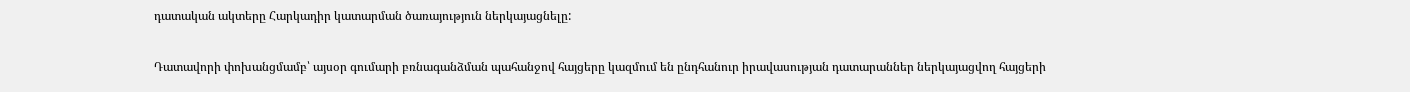դատական ակտերը Հարկադիր կատարման ծառայություն ներկայացնելը:

Դատավորի փոխանցմամբ՝ այսօր գումարի բռնագանձման պահանջով հայցերը կազմում են ընդհանուր իրավասության դատարաններ ներկայացվող հայցերի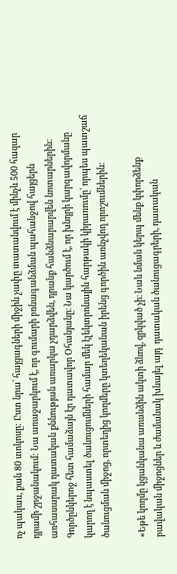ոչ պակաս, քան 80 տոկոսը: Ըստ նրա՝ հայցագների միջին չափը տատանվում է մինչև 500 հազար դրամի շրջանակում: Նա առաջարկում է, որ գումարի բռնագանձման պահանջով հայցերն առհասարակ դատական քննության առարկա չդարձվեն, դրանք հանձնարարվեն նոտարներին: Գործընկերոջ հետ համաձայն էր դատավոր Օհանյանը։ Նա կարծում է, որ խնդրի կարգավորմանը կարող է նպաստել ծանուցումների համար մեկ էլեկտրոնային հարթակի կիրառումը՝ որպես պատշաճ ծանուցման միջոց, որտեղից կողմերը կտեղեկանան իրենց գործին առնչվող որոշումներին։

«Եթե կողմը կցանկանա առանձին ակտի ձևով, զրկված չի։ Նաև նման կերպ մենք կփորձենք բավական միջոցներ և ժամանակ խնայել այդ  դատական ծանուցագրերի, դատական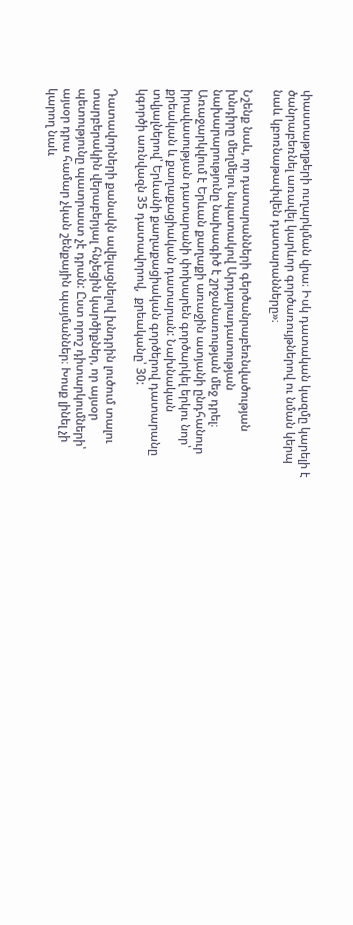փաստաթղթերի ուղարկման վրա։ Իսկ դատական կազմը կարելի է ծանրաբեռնել առավել կարևոր գործառույթներով ու նման կերպ նաև կբոռնաթափվեն դատարանները»։

Նշենք նաև, որ դատարանների գերծանրաբեռնվածության խնդիրը մեղմելու նպատակով Արդարադատության նախարարությունը նախագիծ է շրջանառության մեջ դրել։ Առաջարկվում է Երևան քաղաքի առաջին ատյանի ընդհանուր իրավասության դատարանի փոխարեն գործարկել երկու նոր՝ քրեական և քաղաքացիական դատարան: Նախնական տվյալներով՝ Երևանի քաղաքացիական գործերով դատարանը կգործի առնվազն 35 դատավորով,  քրեականը՝ 30:

Դատավորների քանակն ավելացնելով խնդրին լուծում տալու տարբերակին վերաբերյալ հնչեցին կարծիքներ, որ այսօր պետությունը պատրաստ չէ դրան: Ըստ որոշ դիտարկումների՝ այսօր դրա համար չկան շենքային պայմաններ։ Խոսք լինել չի կարող նաև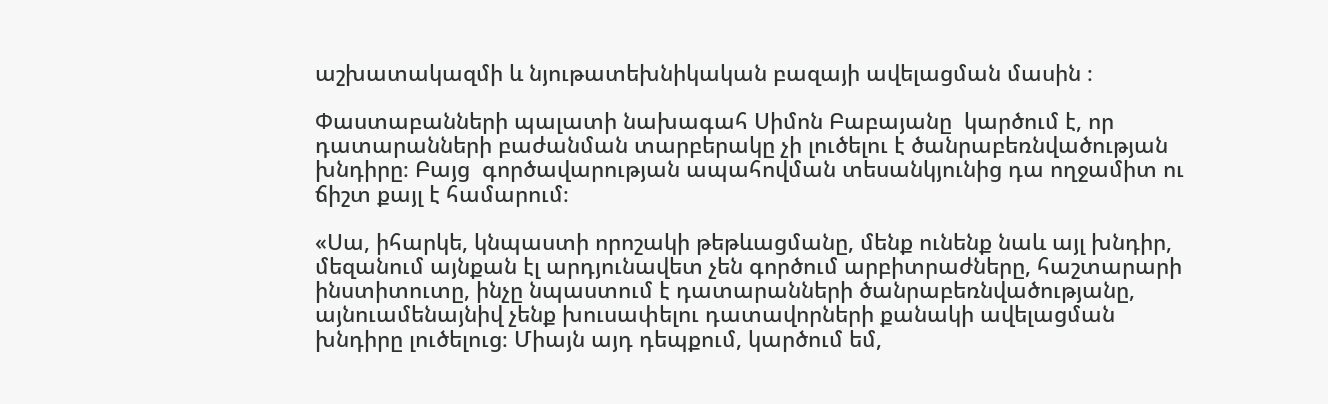աշխատակազմի և նյութատեխնիկական բազայի ավելացման մասին ։

Փաստաբանների պալատի նախագահ Սիմոն Բաբայանը  կարծում է, որ դատարանների բաժանման տարբերակը չի լուծելու է ծանրաբեռնվածության խնդիրը։ Բայց  գործավարության ապահովման տեսանկյունից դա ողջամիտ ու ճիշտ քայլ է համարում։

«Սա, իհարկե, կնպաստի որոշակի թեթևացմանը, մենք ունենք նաև այլ խնդիր, մեզանում այնքան էլ արդյունավետ չեն գործում արբիտրաժները, հաշտարարի ինստիտուտը, ինչը նպաստում է դատարանների ծանրաբեռնվածությանը, այնուամենայնիվ չենք խուսափելու դատավորների քանակի ավելացման խնդիրը լուծելուց։ Միայն այդ դեպքում, կարծում եմ,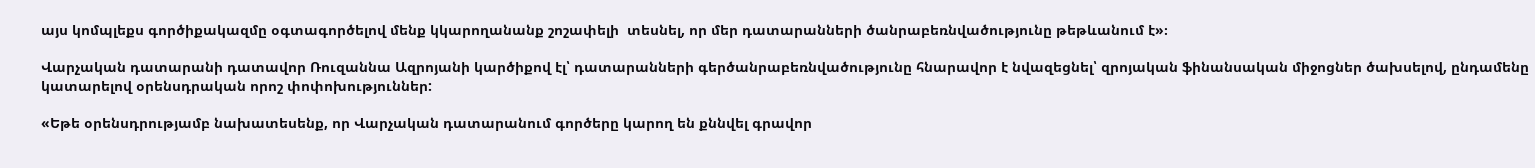այս կոմպլեքս գործիքակազմը օգտագործելով մենք կկարողանանք շոշափելի  տեսնել, որ մեր դատարանների ծանրաբեռնվածությունը թեթևանում է»։

Վարչական դատարանի դատավոր Ռուզաննա Ազրոյանի կարծիքով էլ՝ դատարանների գերծանրաբեռնվածությունը հնարավոր է նվազեցնել՝ զրոյական ֆինանսական միջոցներ ծախսելով, ընդամենը կատարելով օրենսդրական որոշ փոփոխություններ:

«Եթե օրենսդրությամբ նախատեսենք, որ Վարչական դատարանում գործերը կարող են քննվել գրավոր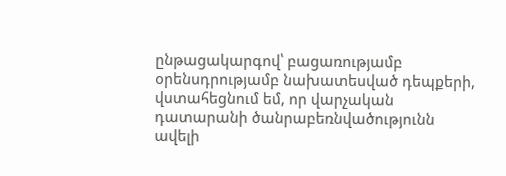ընթացակարգով՝ բացառությամբ օրենսդրությամբ նախատեսված դեպքերի, վստահեցնում եմ, որ վարչական դատարանի ծանրաբեռնվածությունն ավելի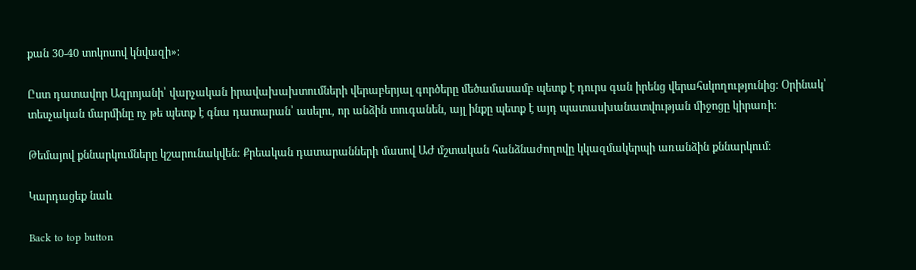քան 30-40 տոկոսով կնվազի»։

Ըստ դատավոր Ազրոյանի՝ վարչական իրավախախտումների վերաբերյալ գործերը մեծամասամբ պետք է դուրս գան իրենց վերահսկողությունից: Օրինակ՝ տեսչական մարմինը ոչ թե պետք է գնա դատարան՝ ասելու, որ անձին տուգանեն, այլ ինքը պետք է այդ պատասխանատվության միջոցը կիրառի:

Թեմայով քննարկումները կշարունակվեն։ Քրեական դատարանների մասով ԱԺ մշտական հանձնաժողովը կկազմակերպի առանձին քննարկում։

Կարդացեք նաև

Back to top button